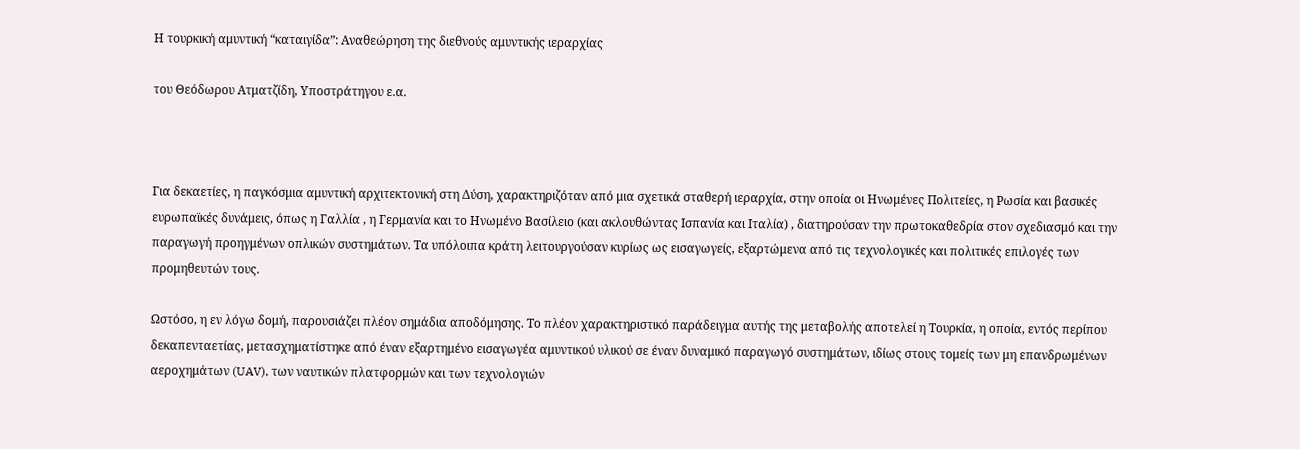Η τουρκική αμυντική “καταιγίδα”: Αναθεώρηση της διεθνούς αμυντικής ιεραρχίας

του Θεόδωρου Ατματζίδη, Υποστράτηγου ε.α.



Για δεκαετίες, η παγκόσμια αμυντική αρχιτεκτονική στη Δύση, χαρακτηριζόταν από μια σχετικά σταθερή ιεραρχία, στην οποία οι Ηνωμένες Πολιτείες, η Ρωσία και βασικές ευρωπαϊκές δυνάμεις, όπως η Γαλλία , η Γερμανία και το Ηνωμένο Βασίλειο (και ακλουθώντας Ισπανία και Ιταλία) , διατηρούσαν την πρωτοκαθεδρία στον σχεδιασμό και την παραγωγή προηγμένων οπλικών συστημάτων. Τα υπόλοιπα κράτη λειτουργούσαν κυρίως ως εισαγωγείς, εξαρτώμενα από τις τεχνολογικές και πολιτικές επιλογές των προμηθευτών τους.

Ωστόσο, η εν λόγω δομή, παρουσιάζει πλέον σημάδια αποδόμησης. Το πλέον χαρακτηριστικό παράδειγμα αυτής της μεταβολής αποτελεί η Τουρκία, η οποία, εντός περίπου δεκαπενταετίας, μετασχηματίστηκε από έναν εξαρτημένο εισαγωγέα αμυντικού υλικού σε έναν δυναμικό παραγωγό συστημάτων, ιδίως στους τομείς των μη επανδρωμένων αεροχημάτων (UAV), των ναυτικών πλατφορμών και των τεχνολογιών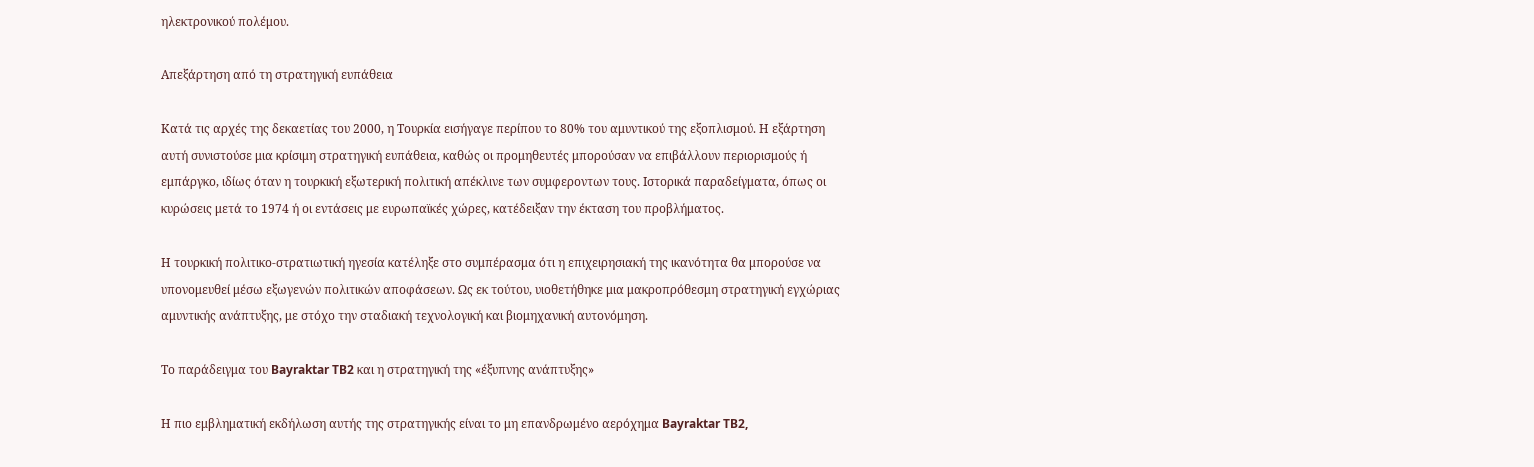ηλεκτρονικού πολέμου.

Απεξάρτηση από τη στρατηγική ευπάθεια

Κατά τις αρχές της δεκαετίας του 2000, η Τουρκία εισήγαγε περίπου το 80% του αμυντικού της εξοπλισμού. Η εξάρτηση αυτή συνιστούσε μια κρίσιμη στρατηγική ευπάθεια, καθώς οι προμηθευτές μπορούσαν να επιβάλλουν περιορισμούς ή εμπάργκο, ιδίως όταν η τουρκική εξωτερική πολιτική απέκλινε των συμφεροντων τους. Ιστορικά παραδείγματα, όπως οι κυρώσεις μετά το 1974 ή οι εντάσεις με ευρωπαϊκές χώρες, κατέδειξαν την έκταση του προβλήματος.

Η τουρκική πολιτικο-στρατιωτική ηγεσία κατέληξε στο συμπέρασμα ότι η επιχειρησιακή της ικανότητα θα μπορούσε να υπονομευθεί μέσω εξωγενών πολιτικών αποφάσεων. Ως εκ τούτου, υιοθετήθηκε μια μακροπρόθεσμη στρατηγική εγχώριας αμυντικής ανάπτυξης, με στόχο την σταδιακή τεχνολογική και βιομηχανική αυτονόμηση.

Το παράδειγμα του Bayraktar TB2 και η στρατηγική της «έξυπνης ανάπτυξης»

Η πιο εμβληματική εκδήλωση αυτής της στρατηγικής είναι το μη επανδρωμένο αερόχημα Bayraktar TB2,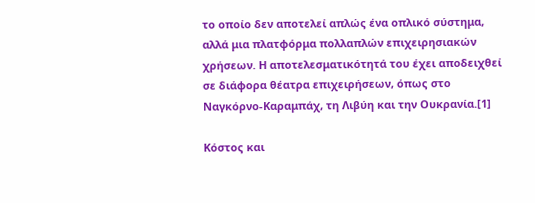το οποίο δεν αποτελεί απλώς ένα οπλικό σύστημα, αλλά μια πλατφόρμα πολλαπλών επιχειρησιακών χρήσεων. Η αποτελεσματικότητά του έχει αποδειχθεί σε διάφορα θέατρα επιχειρήσεων, όπως στο Ναγκόρνο-Καραμπάχ, τη Λιβύη και την Ουκρανία.[1]

Κόστος και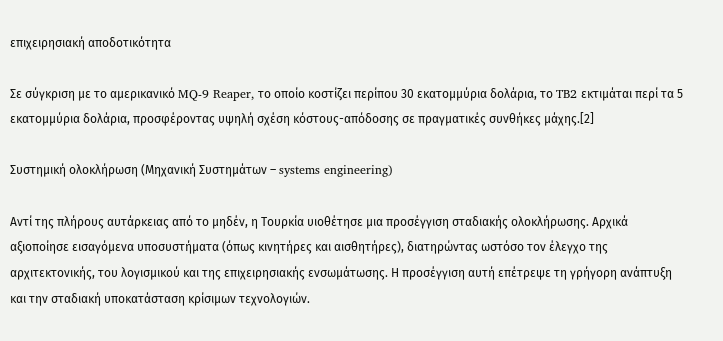επιχειρησιακή αποδοτικότητα

Σε σύγκριση με το αμερικανικό MQ-9 Reaper, το οποίο κοστίζει περίπου 30 εκατομμύρια δολάρια, το TB2 εκτιμάται περί τα 5 εκατομμύρια δολάρια, προσφέροντας υψηλή σχέση κόστους-απόδοσης σε πραγματικές συνθήκες μάχης.[2]

Συστημική ολοκλήρωση (Μηχανική Συστημάτων – systems engineering)

Αντί της πλήρους αυτάρκειας από το μηδέν, η Τουρκία υιοθέτησε μια προσέγγιση σταδιακής ολοκλήρωσης. Αρχικά αξιοποίησε εισαγόμενα υποσυστήματα (όπως κινητήρες και αισθητήρες), διατηρώντας ωστόσο τον έλεγχο της αρχιτεκτονικής, του λογισμικού και της επιχειρησιακής ενσωμάτωσης. Η προσέγγιση αυτή επέτρεψε τη γρήγορη ανάπτυξη και την σταδιακή υποκατάσταση κρίσιμων τεχνολογιών.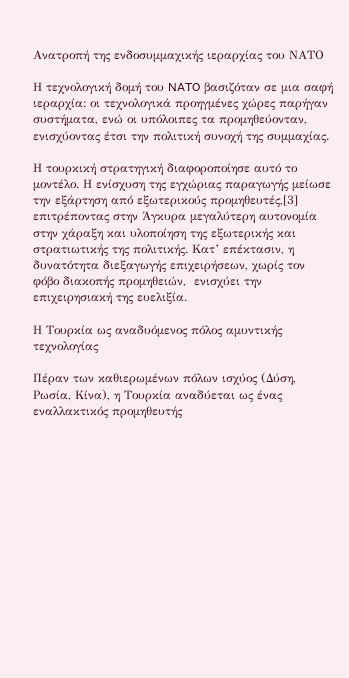Ανατροπή της ενδοσυμμαχικής ιεραρχίας του ΝΑΤΟ

Η τεχνολογική δομή του NATO βασιζόταν σε μια σαφή ιεραρχία: οι τεχνολογικά προηγμένες χώρες παρήγαν συστήματα, ενώ οι υπόλοιπες τα προμηθεύονταν, ενισχύοντας έτσι την πολιτική συνοχή της συμμαχίας.

Η τουρκική στρατηγική διαφοροποίησε αυτό το μοντέλο. Η ενίσχυση της εγχώριας παραγωγής μείωσε την εξάρτηση από εξωτερικούς προμηθευτές,[3] επιτρέποντας στην Άγκυρα μεγαλύτερη αυτονομία στην χάραξη και υλοποίηση της εξωτερικής και στρατιωτικής της πολιτικής. Κατ’ επέκτασιν, η δυνατότητα διεξαγωγής επιχειρήσεων, χωρίς τον φόβο διακοπής προμηθειών,  ενισχύει την επιχειρησιακή της ευελιξία.

Η Τουρκία ως αναδυόμενος πόλος αμυντικής τεχνολογίας

Πέραν των καθιερωμένων πόλων ισχύος (Δύση, Ρωσία, Κίνα), η Τουρκία αναδύεται ως ένας εναλλακτικός προμηθευτής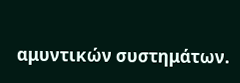αμυντικών συστημάτων.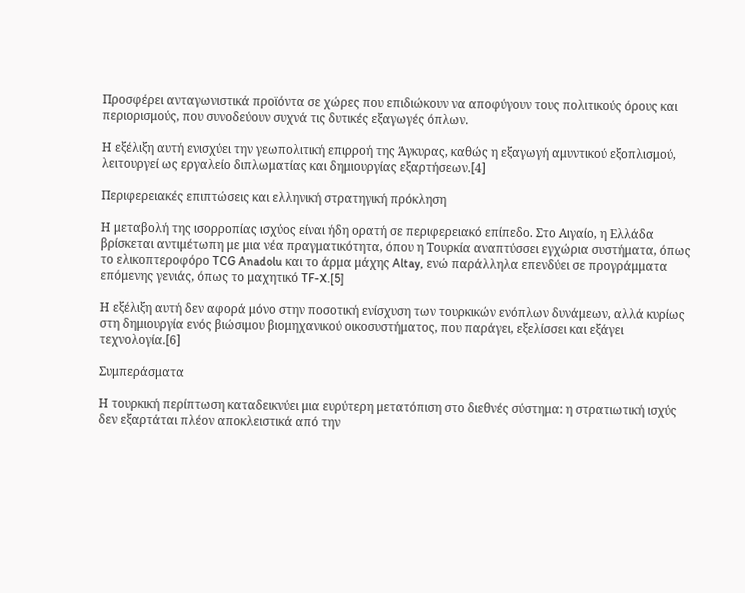Προσφέρει ανταγωνιστικά προϊόντα σε χώρες που επιδιώκουν να αποφύγουν τους πολιτικούς όρους και περιορισμούς, που συνοδεύουν συχνά τις δυτικές εξαγωγές όπλων.

Η εξέλιξη αυτή ενισχύει την γεωπολιτική επιρροή της Άγκυρας, καθώς η εξαγωγή αμυντικού εξοπλισμού, λειτουργεί ως εργαλείο διπλωματίας και δημιουργίας εξαρτήσεων.[4]

Περιφερειακές επιπτώσεις και ελληνική στρατηγική πρόκληση

Η μεταβολή της ισορροπίας ισχύος είναι ήδη ορατή σε περιφερειακό επίπεδο. Στο Αιγαίο, η Ελλάδα βρίσκεται αντιμέτωπη με μια νέα πραγματικότητα, όπου η Τουρκία αναπτύσσει εγχώρια συστήματα, όπως το ελικοπτεροφόρο TCG Anadolu και το άρμα μάχης Altay, ενώ παράλληλα επενδύει σε προγράμματα επόμενης γενιάς, όπως το μαχητικό TF-X.[5]

Η εξέλιξη αυτή δεν αφορά μόνο στην ποσοτική ενίσχυση των τουρκικών ενόπλων δυνάμεων, αλλά κυρίως στη δημιουργία ενός βιώσιμου βιομηχανικού οικοσυστήματος, που παράγει, εξελίσσει και εξάγει τεχνολογία.[6]

Συμπεράσματα

Η τουρκική περίπτωση καταδεικνύει μια ευρύτερη μετατόπιση στο διεθνές σύστημα: η στρατιωτική ισχύς δεν εξαρτάται πλέον αποκλειστικά από την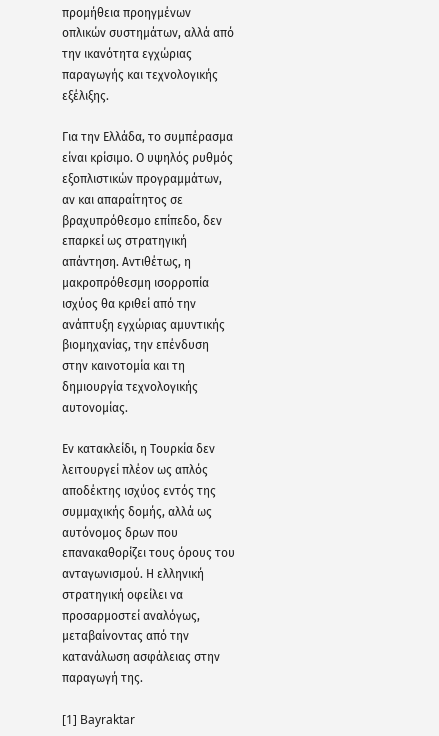προμήθεια προηγμένων οπλικών συστημάτων, αλλά από την ικανότητα εγχώριας παραγωγής και τεχνολογικής εξέλιξης.

Για την Ελλάδα, το συμπέρασμα είναι κρίσιμο. Ο υψηλός ρυθμός εξοπλιστικών προγραμμάτων, αν και απαραίτητος σε βραχυπρόθεσμο επίπεδο, δεν επαρκεί ως στρατηγική απάντηση. Αντιθέτως, η μακροπρόθεσμη ισορροπία ισχύος θα κριθεί από την ανάπτυξη εγχώριας αμυντικής βιομηχανίας, την επένδυση στην καινοτομία και τη δημιουργία τεχνολογικής αυτονομίας.

Εν κατακλείδι, η Τουρκία δεν λειτουργεί πλέον ως απλός αποδέκτης ισχύος εντός της συμμαχικής δομής, αλλά ως αυτόνομος δρων που επανακαθορίζει τους όρους του ανταγωνισμού. Η ελληνική στρατηγική οφείλει να προσαρμοστεί αναλόγως, μεταβαίνοντας από την κατανάλωση ασφάλειας στην παραγωγή της.

[1] Bayraktar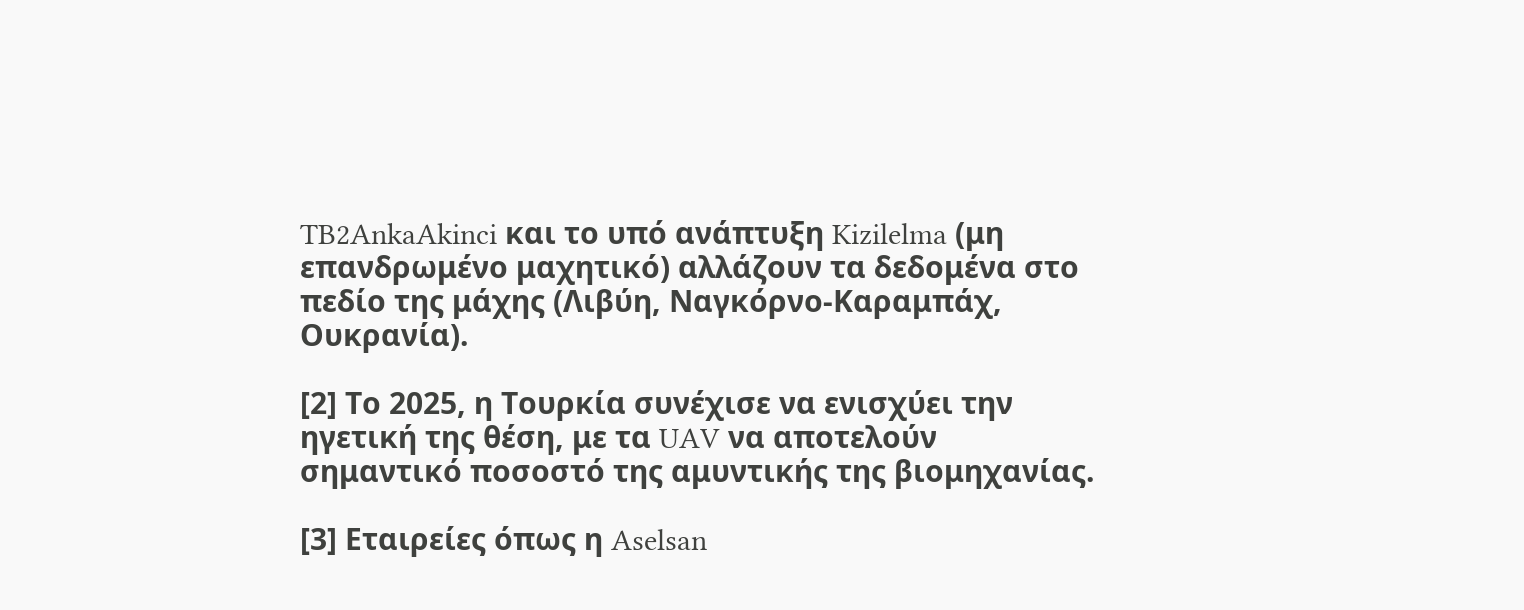TB2AnkaAkinci και το υπό ανάπτυξη Kizilelma (μη επανδρωμένο μαχητικό) αλλάζουν τα δεδομένα στο πεδίο της μάχης (Λιβύη, Ναγκόρνο-Καραμπάχ, Ουκρανία).

[2] Το 2025, η Τουρκία συνέχισε να ενισχύει την ηγετική της θέση, με τα UAV να αποτελούν σημαντικό ποσοστό της αμυντικής της βιομηχανίας.

[3] Εταιρείες όπως η Aselsan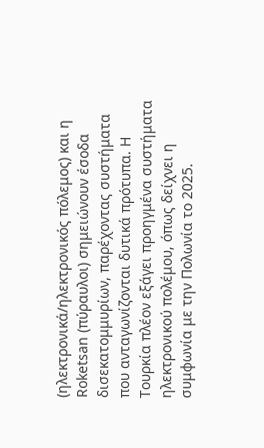(ηλεκτρονικά/ηλεκτρονικός πόλεμος) και η Roketsan (πύραυλοι) σημειώνουν έσοδα δισεκατομμυρίων, παρέχοντας συστήματα που ανταγωνίζονται δυτικά πρότυπα. Η Τουρκία πλέον εξάγει προηγμένα συστήματα ηλεκτρονικού πολέμου, όπως δείχνει η συμφωνία με την Πολωνία το 2025.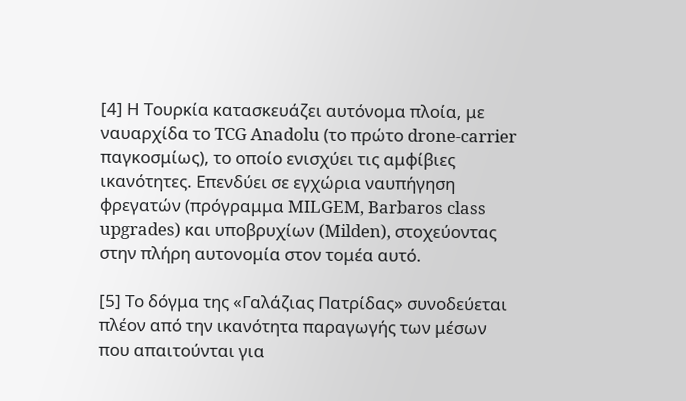[4] Η Τουρκία κατασκευάζει αυτόνομα πλοία, με ναυαρχίδα το TCG Anadolu (το πρώτο drone-carrier παγκοσμίως), το οποίο ενισχύει τις αμφίβιες ικανότητες. Επενδύει σε εγχώρια ναυπήγηση φρεγατών (πρόγραμμα MILGEM, Barbaros class upgrades) και υποβρυχίων (Milden), στοχεύοντας στην πλήρη αυτονομία στον τομέα αυτό.

[5] Το δόγμα της «Γαλάζιας Πατρίδας» συνοδεύεται πλέον από την ικανότητα παραγωγής των μέσων που απαιτούνται για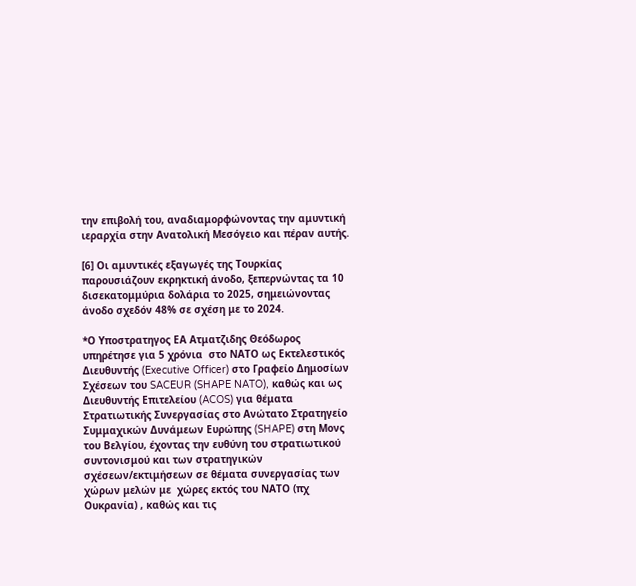την επιβολή του, αναδιαμορφώνοντας την αμυντική ιεραρχία στην Ανατολική Μεσόγειο και πέραν αυτής.

[6] Οι αμυντικές εξαγωγές της Τουρκίας παρουσιάζουν εκρηκτική άνοδο, ξεπερνώντας τα 10 δισεκατομμύρια δολάρια το 2025, σημειώνοντας άνοδο σχεδόν 48% σε σχέση με το 2024.

*Ο Υποστρατηγος ΕΑ Ατματζιδης Θεόδωρος υπηρέτησε για 5 χρόνια  στο ΝΑΤΟ ως Εκτελεστικός Διευθυντής (Executive Officer) στο Γραφείο Δημοσίων Σχέσεων του SACEUR (SHAPE NATO), καθώς και ως Διευθυντής Επιτελείου (ACOS) για θέματα Στρατιωτικής Συνεργασίας στο Ανώτατο Στρατηγείο Συμμαχικών Δυνάμεων Ευρώπης (SHAPE) στη Μονς του Βελγίου, έχοντας την ευθύνη του στρατιωτικού συντονισμού και των στρατηγικών σχέσεων/εκτιμήσεων σε θέματα συνεργασίας των  χώρων μελών με  χώρες εκτός του ΝΑΤΟ (πχ Ουκρανία) , καθώς και τις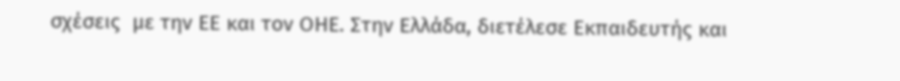σχέσεις  με την ΕΕ και τον ΟΗΕ. Στην Ελλάδα, διετέλεσε Εκπαιδευτής και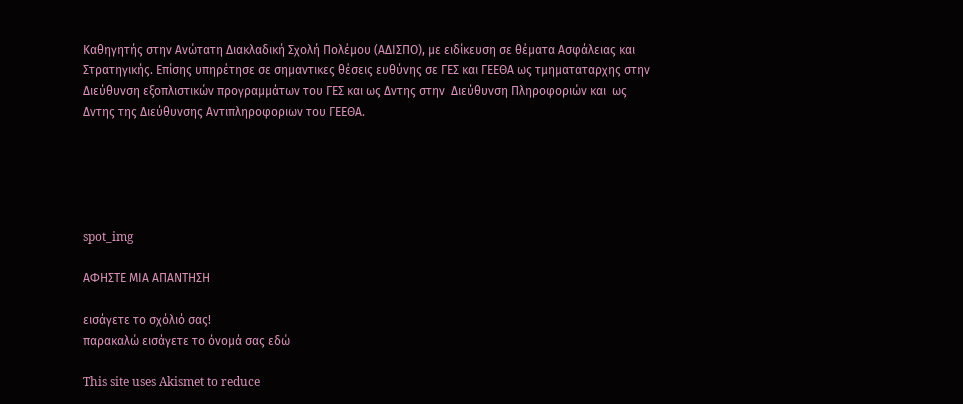Καθηγητής στην Ανώτατη Διακλαδική Σχολή Πολέμου (ΑΔΙΣΠΟ), με ειδίκευση σε θέματα Ασφάλειας και Στρατηγικής. Επίσης υπηρέτησε σε σημαντικες θέσεις ευθύνης σε ΓΕΣ και ΓΕΕΘΑ ως τμηματαταρχης στην Διεύθυνση εξοπλιστικών προγραμμάτων του ΓΕΣ και ως Δντης στην  Διεύθυνση Πληροφοριών και  ως Δντης της Διεύθυνσης Αντιπληροφοριων του ΓΕΕΘΑ.





spot_img

ΑΦΗΣΤΕ ΜΙΑ ΑΠΑΝΤΗΣΗ

εισάγετε το σχόλιό σας!
παρακαλώ εισάγετε το όνομά σας εδώ

This site uses Akismet to reduce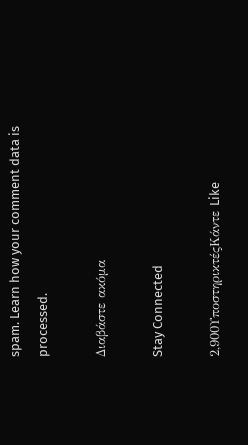spam. Learn how your comment data is processed.

Διαβάστε ακόμα

Stay Connected

2,900ΥποστηρικτέςΚάντε Like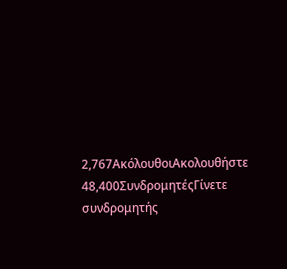2,767ΑκόλουθοιΑκολουθήστε
48,400ΣυνδρομητέςΓίνετε συνδρομητής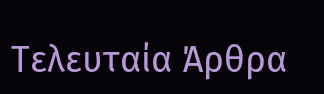Τελευταία Άρθρα